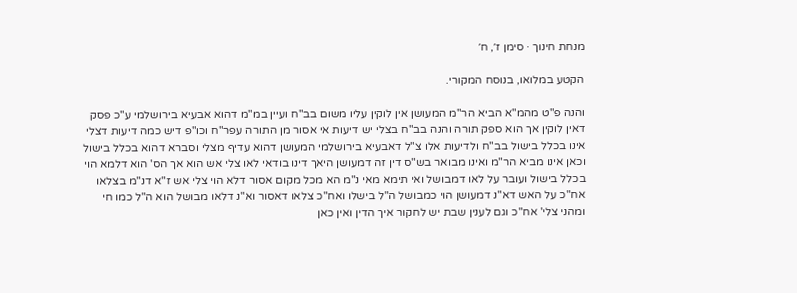מנחת חינוך · סימן ז׳, ח׳

הקטע במלואו, בנוסח המקורי.

והנה פ"ט מהמ"א הביא הר"מ המעושן אין לוקין עליו משום בב"ח ועיין במ"מ דהוא אבעיא בירושלמי ע"כ פסק דאין לוקין אך הוא ספק תורה והנה בב"ח בצלי יש דיעות אי אסור מן התורה עפר"ח וכו"פ דיש כמה דיעות דצלי אינו בכלל בישול בב"ח ולדיעות אלו צ"ל דאבעיא בירושלמי המעושן דהוא עדיף מצלי וסברא דהוא בכלל בישול וכאן אינו מביא הר"מ ואינו מבואר בש"ס דין זה דמעושן היאך דינו בודאי לאו צלי אש הוא אך הס' הוא דלמא הוי בכלל בישול ועובר על לאו דמבושל ואי תימא מאי נ"מ הא מכל מקום אסור דלא הוי צלי אש ז"א דנ"מ בצלאו אח"כ על האש דא"נ דמעושן הוי כמבושל ה"ל בישלו ואח"כ צלאו דאסור וא"נ דלאו מבושל הוא ה"ל כמו חי ומהני צלי' אח"כ וגם לענין שבת יש לחקור איך הדין ואין כאן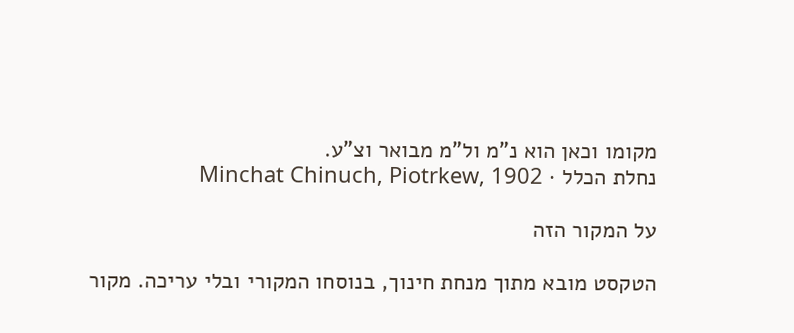מקומו וכאן הוא נ"מ ול"מ מבואר וצ"ע.
נחלת הכלל · Minchat Chinuch, Piotrkew, 1902

על המקור הזה

הטקסט מובא מתוך מנחת חינוך, בנוסחו המקורי ובלי עריכה. מקור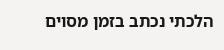הלכתי נכתב בזמן מסוים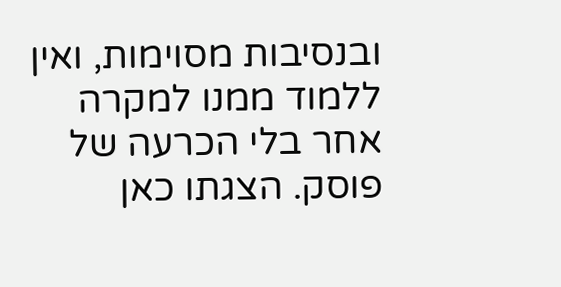ובנסיבות מסוימות, ואין ללמוד ממנו למקרה אחר בלי הכרעה של פוסק. הצגתו כאן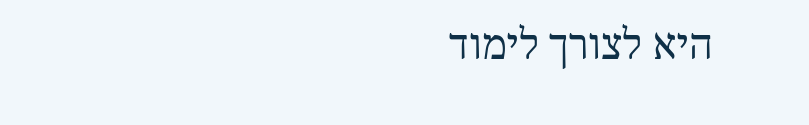היא לצורך לימוד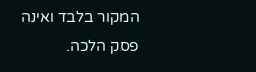המקור בלבד ואינה פסק הלכה.